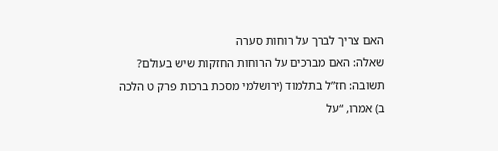האם צריך לברך על רוחות סערה
שאלה: האם מברכים על הרוחות החזקות שיש בעולם?
תשובה: חז”ל בתלמוד (ירושלמי מסכת ברכות פרק ט הלכה ב) אמרו, “על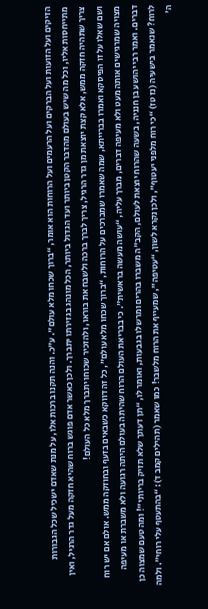הזיקים ועל הזועות ועל הברקים ועל הרעמים ועל הרוחות הוא אומר, “ברוך שכחו מלא עולם”. ע”כ. והנה תקנו ברכות אלו, על מנת שאדם ישכיל שכל הגבורות מתייחסות אליו, וכל מה שיש בעולם מהדבר הקטן ביותר ועד הגדול ביותר, הכל מונהג בגזירתו יתברך. ולכן כאשר אדם פוגש ברוח שהיא חזקה מעל גדר הרגיל, ואין צריך שתהיה חזקה ממש, אלא קצת יוצאת מן גדר הרגיל, צריך לברך ברכה ולשבח את בוראו, ולהזכיר שכוחו יתברך מלא כל העולם!
ושם שאלו על זו הפיסקא ואמרו בברייתא, שמה שאמרו שמברכים על הרוחות, “ברוך שכחו מלא עולם”, כל זה דווקא כשבאים בזעף ובחוזקה ממש. אולם אם יש רוח מצויה שמרגישים אותה מעט ולא מעיפה דברים, מברך עליה, “עושה מעשה בראשית”. כי בבריאת העולם הרוח שהיתה בעולם היתה רגועה ולא משברת או מעיפה דברים. ואמר רבי יהושע בן חנניה, בשעה שהרוח יוצאת לעולם, הקב”ה משברו בהרים ומרשלו בגבעות, ואומר לו, “תן דעתך שלא תזיק בריותי”! ומה טעם שמצוה כן לרוח? שנאמר בישעיה (נז טז) “כי רוח מלפני יעטוף”, ולכן נקרא לשון, “עטיפה”, שמעייף את הרוח מלשבר! כמו שאמר (תהילים קמב ד): “בהתעטף עלי רוחי”. ולמה ה’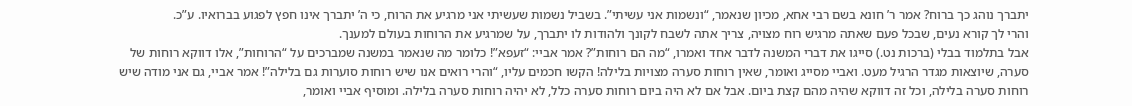יתברך נוהג כך ברוח? אמר ר’ חונא בשם רבי אחא, מכיון שנאמר, “ונשמות אני עשיתי”. בשביל נשמות שעשיתי אני מרגיע את הרוח, כי ה’ יתברך אינו חפץ לפגוע בברואיו. ע”כ.
והרי לך קורא נעים, שבכל פעם שאתה מרגיש רוח מצויה, צריך אתה לשבח לקונך ולהודות לו יתברך, על שמרגיע את הרוחות בעולם למענך.
אבל בתלמוד בבלי (ברכות נט.) סייגו את דברי המשנה לדבר אחד ואמרו, “מה הם רוחות”? אמר אביי: “זעפא”! כלומר מה שנאמר במשנה שמברכים על “הרוחות”, אלו דווקא רוחות של סערה, שיוצאות מגדר הרגיל מעט. ואביי מסייג ואומר, שאין רוחות סערה מצויות בלילה! הקשו חכמים עליו, “והרי רואים אנו שיש רוחות סוערות גם בלילה”! אמר אביי, גם אני מודה שיש רוחות סערה בלילה, וכל זה דווקא שהיה מהם קצת ביום. אבל אם לא היה ביום רוחות סערה כלל, לא יהיה רוחות סערה בלילה. ומוסיף אביי ואומר,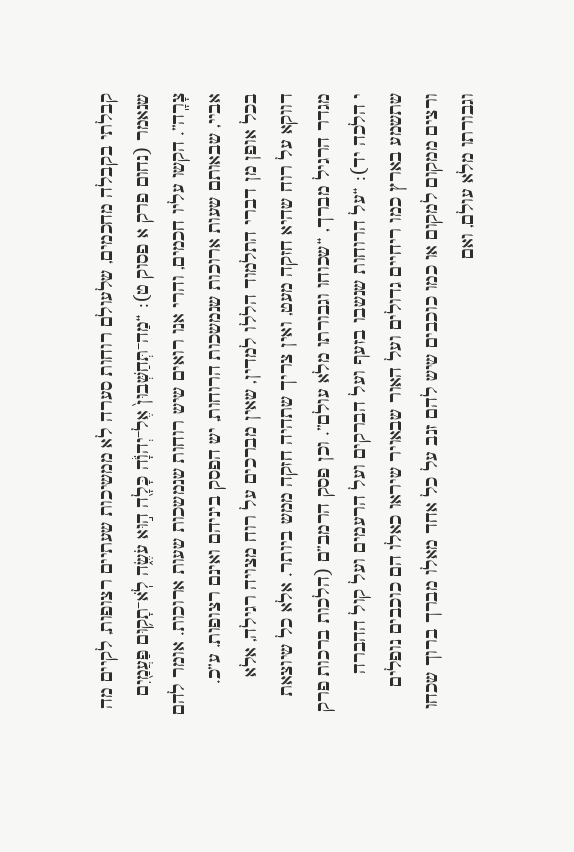קבלתי בקבלה מחכמים, שלעולם רוחות סערה לא ממשיכות שעתיים רצופות, לקיים מה שנאמר (נחום פרק א פסוק ט): “מַה־תְּחַשְּׁבוּן֙ אֶל־יְהֹוָ֔ה כָּלָ֖ה ה֣וּא עֹשֶׂ֑ה לֹֽא־תָק֥וּם פַּעֲמַ֖יִם צָרָֽה”. הקשו עליו חכמים, והרי אנו רואים שיש רוחות שנמשכות שעות ארוכות. אומר להם אביי, שבאותם שעות ארוכות שנמשכות הרוחות, יש הפסק ביניהם ואינם רצופות. ע”כ.
בכל אופן מן דברי התלמוד הללו למדין, שאין מברכים על רוח מצויה רגילה, אלא דווקא על רוח שהיא חזקה מעט, ואין צריך שתהיה חזקה ממש ביותר. אלא כל שיוצאת מגדר הרגיל מברך, “שכוחו וגבורתו מלא עולם”. וכן פסק הרמב”ם (הלכות ברכות פרק י הלכה יד): “על הרוחות שנשבו בזעף ועל הברקים ועל הרעמים ועל קול ההברה שתשמע בארץ כמו ריחיים גדולים ועל האור שבאויר שיראו כאלו הם כוכבים נופלים ורצים ממקום למקום או כמו כוכבים שיש להם זנב על כל אחד מאלו מברך ברוך שכחו וגבורתו מלא עולם, ואם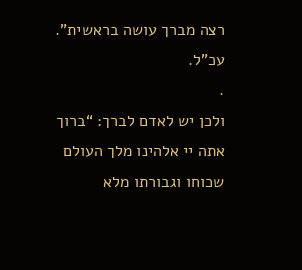רצה מברך עושה בראשית”. עכ”ל.
.
ולכן יש לאדם לברך: “ברוך אתה יי אלהינו מלך העולם שכוחו וגבורתו מלא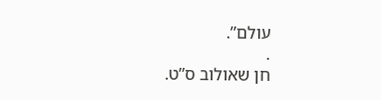עולם”.
.
חן שאולוב ס”ט.